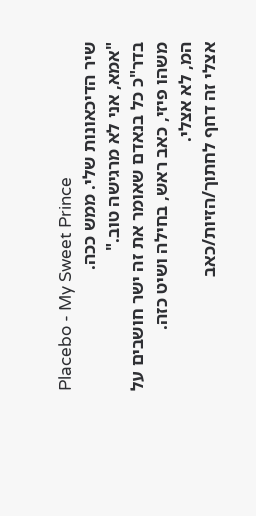Placebo - My Sweet Prince
שיר הדיכאונות שלי. ממש ככה.
"אמא, אני לא מרגישה טוב."
בדר"כ כל בנאדם שאומר את זה ישר חושבים על משהו פיזי, כאב ראש, בחילה ושיט כזה.
המ, לא אצלי.
אצלי זה דחף לחתוך/הזיות/כאב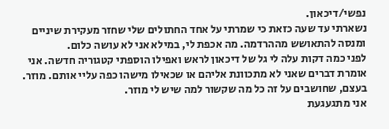נפשי/דיכאון.
נשארתי עד שעה כזאת כי שמרתי על אחד החתולים שלי שחזר מעקירת שיניים ומנסה להתאושש מההרדמה. מה אכפת לי, במילא אני לא עושה כלום.
לפני כמה דקות עלה לי גל של דיכאון לראש ואפילו הוספתי קטגוריה חדשה. אני אומרת דברים שאני לא מתכוונת אליהם או שכאילו מישהו כפה עליי אותם. מוזר. בעצם, שחושבים על זה כל מה שקשור למה שיש לי מוזר.
אני מתגעגעת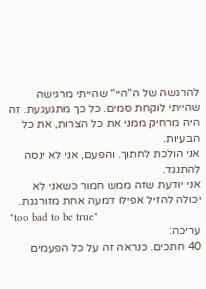להרגשה של ה"היי" שהייתי מרגישה שהייתי לוקחת סמים. כל כך מתגעגעת. זה היה מרחיק ממני את כל הצרות, את כל הבעיות.
אני הולכת לחתוך. והפעם, אני לא ינסה להתנגד.
אני יודעת שזה ממש חמור כשאני לא יכולה להזיל אפילו דמעה אחת מזורגגת.
"too bad to be true"
עריכה:
40 חתכים. כנראה זה על כל הפעמים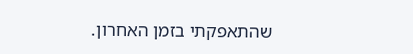שהתאפקתי בזמן האחרון.